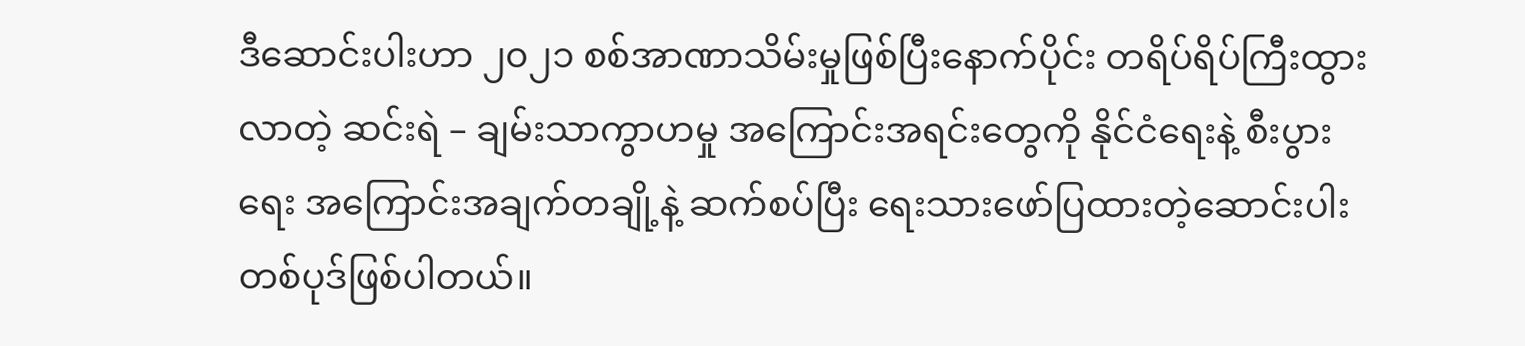ဒီဆောင်းပါးဟာ ၂၀၂၁ စစ်အာဏာသိမ်းမှုဖြစ်ပြီးနောက်ပိုင်း တရိပ်ရိပ်ကြီးထွားလာတဲ့ ဆင်းရဲ – ချမ်းသာကွာဟမှု အကြောင်းအရင်းတွေကို နိုင်ငံရေးနဲ့ စီးပွားရေး အကြောင်းအချက်တချို့နဲ့ ဆက်စပ်ပြီး ရေးသားဖော်ပြထားတဲ့ဆောင်းပါး တစ်ပုဒ်ဖြစ်ပါတယ်။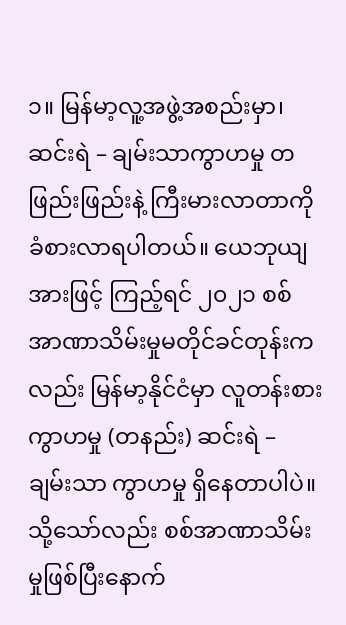၁။ မြန်မာ့လူ့အဖွဲ့အစည်းမှာ၊ ဆင်းရဲ – ချမ်းသာကွာဟမှု တဖြည်းဖြည်းနဲ့ ကြီးမားလာတာကို ခံစားလာရပါတယ်။ ယေဘုယျအားဖြင့် ကြည့်ရင် ၂၀၂၁ စစ်အာဏာသိမ်းမှုမတိုင်ခင်တုန်းကလည်း မြန်မာ့နိုင်ငံမှာ လူတန်းစားကွာဟမှု (တနည်း) ဆင်းရဲ – ချမ်းသာ ကွာဟမှု ရှိနေတာပါပဲ။ သို့သော်လည်း စစ်အာဏာသိမ်းမှုဖြစ်ပြီးနောက်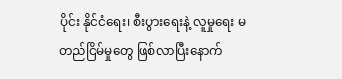ပိုင်း နိုင်ငံရေး၊ စီးပွားရေးနဲ့ လူမှုရေး မတည်ငြိမ်မှုတွေ ဖြစ်လာပြီး‌နောက်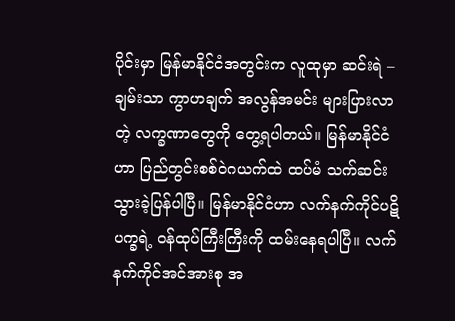ပိုင်းမှာ မြန်မာနိုင်ငံအတွင်းက လူထုမှာ ဆင်းရဲ – ချမ်းသာ ကွာဟချက် အလွန်အမင်း များပြားလာတဲ့ လက္ခဏာတွေကို တွေ့ရပါတယ်။ မြန်မာနိုင်ငံဟာ ပြည်တွင်းစစ်ဝဲဂယက်ထဲ ထပ်မံ သက်ဆင်းသွားခဲ့ပြန်ပါပြီ။ မြန်မာနိုင်ငံဟာ လက်နက်ကိုင်ပဋိပက္ခရဲ့ ဝန်ထုပ်ကြီးကြီးကို ထမ်းနေရပါပြီ။ လက်နက်ကိုင်အင်အားစု အ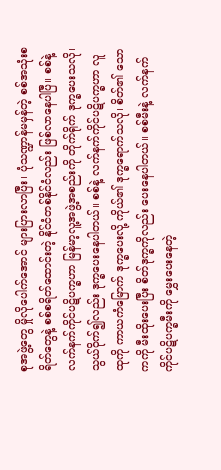စုအဖွဲ့တွေ မှိုလိုပေါက်အောင် များပြားလာပြီး၊ ပုံသဏ္ဍာန်မမှန်တဲ့ စစ်အသုံးစရိတ်တွေနဲ့ စစ်စရိတ်ထောင်းတဲ့ နိုင်ငံတစ်နိုင်ငံလည်း ဖြစ်လာနေပါပြီ။ စစ်နဲ့ လက်နက်ကိုင်ပဋိပက္ခဟာ မြန်မာ့လူ့အဖွဲ့အစည်းကို တိုက်ရိုက် ဒုက္ခပေးသလို၊ သွယ်ဝိုက်၍လည်း ဒုက္ခပေးနေပါတယ်။ စစ်နဲ့ လက်နက်ကိုင်ပဋိပက္ခဟာ လူထုကို ကာယကံမြောက် ဒုက္ခပေးလို့ ကိုယ်၏ ဒုက္ခရောက်သလို၊ စိတ်၏ သောကကို မီးထိုးပေးပြီး စိတ်ဒုက္ခကိုလည်း ပေးနေပါတယ်။ စစ်မီးနဲ့ လက်နက်ကိုင်ပဋိပက္ခမီးကို မွှေးပေးနေတဲ့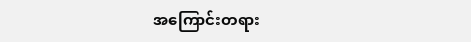အကြောင်းတရား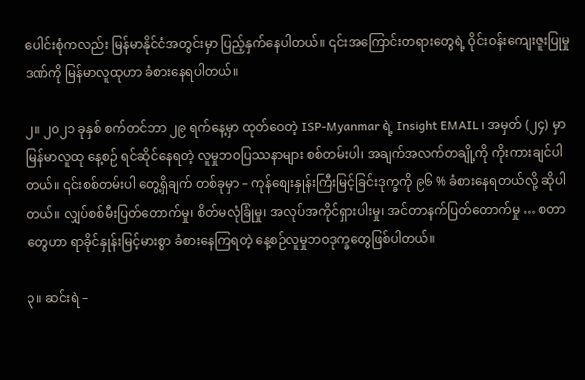ပေါင်းစုံကလည်း မြန်မာနိုင်ငံအတွင်းမှာ ပြည့်နှက်နေပါတယ်။ ၎င်းအကြောင်းတရားတွေရဲ့ ဝိုင်းဝန်းကျေးဇူးပြုမှုဒဏ်ကို မြန်မာလူထုဟာ ခံစားနေရပါတယ်။

၂။ ၂၀၂၁ ခုနှစ် စက်တင်ဘာ ၂၉ ရက်နေ့မှာ ထုတ်ဝေတဲ့ ISP-Myanmar ရဲ့ Insight EMAIL ၊ အမှတ် (၂၄) မှာ မြန်မာလူထု နေ့စဉ် ရင်ဆိုင်နေရတဲ့ လူမှုဘဝပြဿနာများ စစ်တမ်းပါ၊ အချက်အလက်တချို့ကို ကိုးကားချင်ပါတယ်။ ၎င်းစစ်တမ်းပါ တွေ့ရှိချက် တစ်ခုမှာ – ကုန်စျေးနှုန်းကြီးမြင့်ခြင်းဒုက္ခကို ၉၆ % ခံစားနေရတယ်လို့ ဆိုပါတယ်။ လျှပ်စစ်မီးပြတ်တောက်မှု၊ စိတ်မလုံခြုံမှု၊ အလုပ်အကိုင်ရှားပါးမှု၊ အင်တာနက်ပြတ်တောက်မှု … စတာတွေဟာ ရာခိုင်နှုန်းမြင့်မားစွာ ခံစားနေကြရတဲ့ နေ့စဉ်လူမှုဘဝဒုက္ခတွေဖြစ်ပါတယ်။

၃။ ဆင်းရဲ –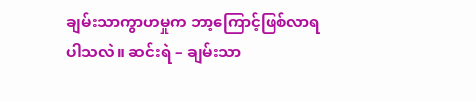ချမ်းသာကွာဟမှုက ဘာ့ကြောင့်ဖြစ်လာရပါသလဲ။ ဆင်းရဲ – ချမ်းသာ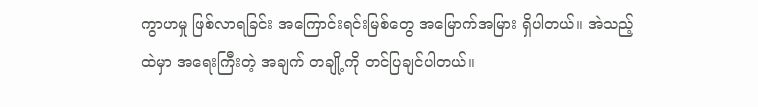ကွာဟမှု ဖြစ်လာရခြင်း အကြောင်းရင်းမြစ်‌တွေ အမြောက်အမြား ရှိပါတယ်။ အဲသည့်ထဲမှာ အရေးကြီးတဲ့ အချက် တချို့ကို တင်ပြချင်ပါတယ်။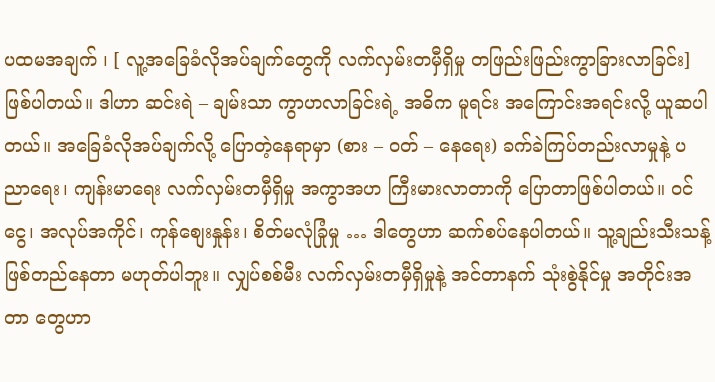ပထမအချက် ၊ [ လူ့အခြေခံလိုအပ်ချက်တွေကို လက်လှမ်းတမှီရှိမှု တဖြည်းဖြည်းကွာခြားလာခြင်း] ဖြစ်ပါတယ်။ ဒါဟာ ဆင်းရဲ – ချမ်းသာ ကွာဟလာခြင်းရဲ့ အဓိက မူရင်း အကြောင်းအရင်းလို့ ယူဆပါတယ်။ အခြေခံလိုအပ်ချက်လို့ ပြောတဲ့နေရာမှာ (စား – ဝတ် – နေရေး) ခက်ခဲကြပ်တည်းလာမှုနဲ့ ပညာရေး၊ ကျန်းမာရေး လက်လှမ်းတမှီရှိမှု အကွာအဟ ကြီးမားလာတာကို ပြောတာဖြစ်ပါတယ်။ ဝင်ငွေ၊ အလုပ်အကိုင်၊ ကုန်စျေးနှုန်း၊ စိတ်မလုံခြုံမှု … ဒါတွေဟာ ဆက်စပ်နေပါတယ်။ သူ့ချည်းသီးသန့် ဖြစ်တည်နေတာ မဟုတ်ပါဘူး။ လျှပ်စစ်မီး လက်လှမ်းတမှီရှိမှုနဲ့ အင်တာနက် သုံးစွဲနိုင်မှု အတိုင်းအတာ တွေဟာ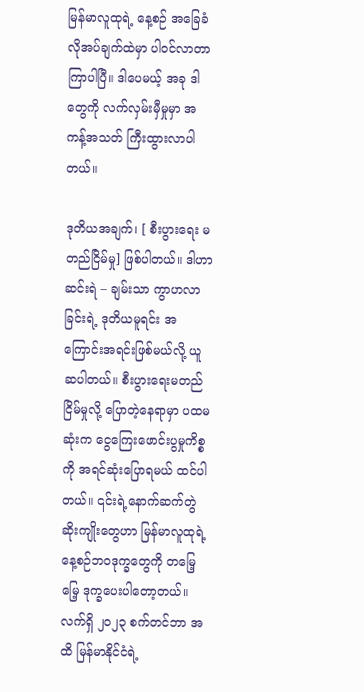မြန်မာလူထုရဲ့ နေ့စဉ် အခြေခံလိုအပ်ချက်ထဲမှာ ပါဝင်လာတာ ကြာပါပြီ။ ဒါပေမယ့် အခု ဒါတွေကို လက်လှမ်းမှီမှုမှာ အကန့်အသတ် ကြီးထွားလာပါတယ်။

ဒုတိယအချက်၊ [ စီးပွားရေး မတည်ငြိမ်မှု] ဖြစ်ပါတယ်။ ဒါဟာ ဆင်းရဲ – ချမ်းသာ ကွာဟလာခြင်းရဲ့ ဒုတိယမူရင်း အကြောင်းအရင်းဖြစ်မယ်လို့ ယူဆပါတယ်။ စီးပွားရေးမတည်ငြိမ်မှုလို့ ပြောတဲ့နေရာမှာ ပထမဆုံးက ငွေကြေးဖောင်းပွမှုကိစ္စကို အရင်ဆုံးပြောရမယ် ထင်ပါတယ်။ ၎င်းရဲ့နောက်ဆက်တွဲ ဆိုးကျိုးတွေဟာ မြန်မာလူထုရဲ့ နေ့စဉ်ဘဝဒုက္ခတွေကို တမြေ့မြေ့ ဒုက္ခပေးပါတော့တယ်။ လက်ရှိ ၂၀၂၃ စက်တင်ဘာ အထိ မြန်မာနိုင်ငံရဲ့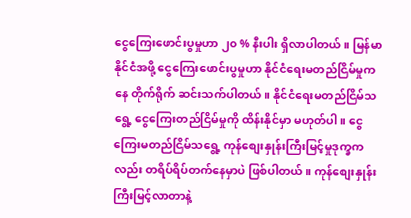ငွေကြေးဖောင်းပွမှုဟာ ၂၀ % နီးပါး ရှိလာပါတယ်။ မြန်မာနိုင်ငံအဖို့ ငွေကြေးဖောင်းပွမှုဟာ နိုင်ငံရေးမတည်ငြိမ်မှုကနေ တိုက်ရိုက် ဆင်းသက်ပါတယ်။ နိုင်ငံရေးမတည်ငြိမ်သရွေ့ ငွေကြေးတည်ငြိမ်မှုကို ထိန်းနိုင်မှာ မဟုတ်ပါ။ ငွေကြေးမတည်ငြိမ်သရွေ့ ကုန်စျေးနှုန်းကြီးမြင့်မှုဒုက္ခကလည်း တရိပ်ရိပ်တက်နေမှာပဲ ဖြစ်ပါတယ်။ ကုန်စျေးနှုန်းကြီးမြင့်လာတာနဲ့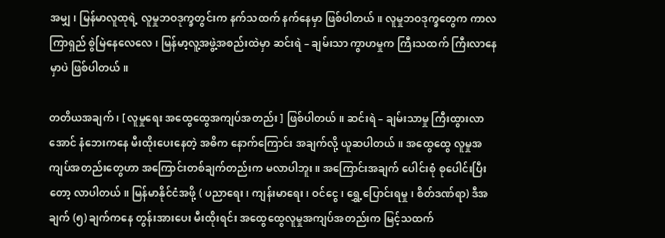အမျှ၊ မြန်မာလူထုရဲ့ လူမှုဘဝဒုက္ခတွင်းက နက်သထက် နက်နေမှာ ဖြစ်ပါတယ်။ လူမှုဘဝဒုက္ခတွေက ကာလကြာရှည် စွဲမြဲနေလေလေ၊ မြန်မာ့လူ့အဖွဲ့အစည်းထဲမှာ ဆင်းရဲ – ချမ်းသာ ကွာဟမှုက ကြီးသထက် ကြီးလာနေမှာပဲ ဖြစ်ပါတယ်။

တတိယအချက် ၊ [ လူမှုရေး အထွေထွေအကျပ်အတည်း ] ဖြစ်ပါတယ်။ ဆင်းရဲ – ချမ်းသာမှု ကြီးထွားလာအောင် နံဘေးကနေ မီးထိုးပေးနေတဲ့ အဓိက နောက်ကြောင်း အချက်လို့ ယူဆပါတယ်။ အထွေထွေ လူမှုအကျပ်အတည်းတွေဟာ အကြောင်းတစ်ချက်တည်းက မလာပါဘူး။ အကြောင်းအချက် ပေါင်းစုံ စုပေါင်းပြီးတော့ လာပါတယ်။ မြန်မာနိုင်ငံအဖို့ ( ပညာရေး၊ ကျန်းမာရေး၊ ဝင်ငွေ၊ ရွှေ့ပြောင်းရမှု၊ စိတ်ဒဏ်ရာ) ဒီအချက် (၅) ချက်ကနေ တွန်းအားပေး မီးထိုးရင်း အထွေထွေလူမှုအကျပ်အတည်းက မြင့်သထက်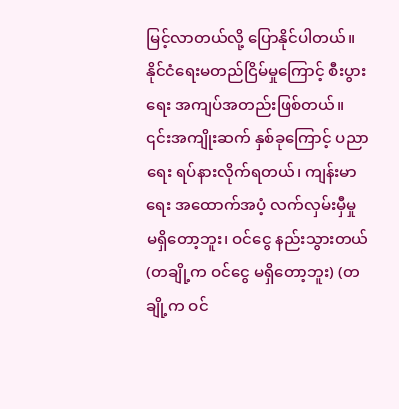မြင့်လာတယ်လို့ ပြောနိုင်ပါတယ်။ နိုင်ငံရေးမတည်ငြိမ်မှုကြောင့် စီးပွားရေး အကျပ်အတည်းဖြစ်တယ်။ ၎င်းအကျိုးဆက် နှစ်ခုကြောင့် ပညာရေး ရပ်နားလိုက်ရတယ်၊ ကျန်းမာရေး အထောက်အပံ့ လက်လှမ်းမှီမှု မရှိတော့ဘူး၊ ဝင်ငွေ နည်းသွားတယ် (တချို့က ဝင်ငွေ မရှိတော့ဘူး) (တချို့က ဝင်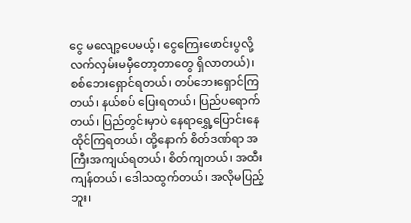ငွေ မလျော့ပေမယ့်၊ ငွေကြေးဖောင်းပွလို့ လက်လှမ်းမမှီတော့တာတွေ ရှိလာတယ်)၊ စစ်ဘေးရှောင်ရတယ်၊ တပ်ဘေးရှောင်ကြတယ်၊ နယ်စပ် ပြေးရတယ်၊ ပြည်ပရောက်တယ်၊ ပြည်တွင်းမှာပဲ နေရာရွှေ့ပြောင်းနေထိုင်ကြရတယ်၊ ထို့နောက် စိတ်ဒဏ်ရာ အကြီးအကျယ်ရတယ်၊ စိတ်ကျတယ်၊ အထီးကျန်တယ်၊ ဒေါသထွက်တယ်၊ အလိုမပြည့်ဘူး၊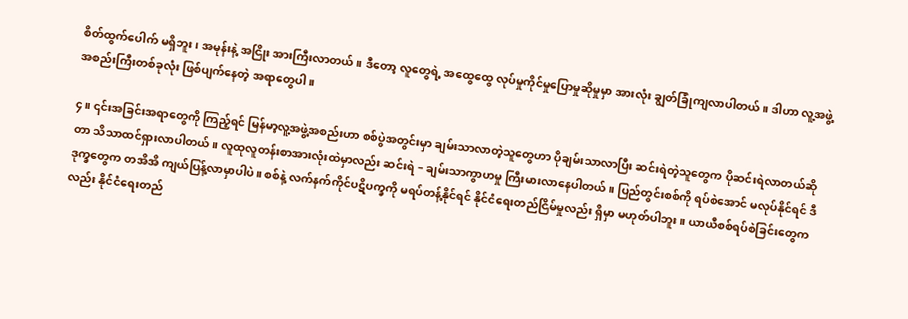စိတ်ထွက်ပေါက် မရှိဘူး၊ အမုန်းနဲ့ အငြိုး အားကြီးလာတယ်။ ဒီတော့ လူတွေရဲ့ အထွေထွေ လုပ်မှုကိုင်မှုပြောမှုဆိုမှုမှာ အားလုံး ချွတ်ခြုံကျလာပါတယ်။ ဒါဟာ လူ့အဖွဲ့အစည်းကြီးတစ်ခုလုံး ဖြစ်ပျက်နေတဲ့ အရာတွေပါ။

၄။ ၎င်းအခြင်းအရာတွေကို ကြည့်ရင် မြန်မာ့လူ့အဖွဲ့အစည်းဟာ စစ်ပွဲအတွင်းမှာ ချမ်းသာလာတဲ့သူတွေဟာ ပိုချမ်းသာလာပြီး ဆင်းရဲတဲ့သူတွေက ပိုဆင်းရဲလာတယ်ဆိုတာ သိသာထင်ရှားလာပါတယ်။ လူထုလူတန်းစာအားလုံးထဲမှာလည်း ဆင်းရဲ – ချမ်းသာကွာဟမှု ကြီးမားလာနေပါတယ်။ ပြည်တွင်းစစ်ကို ရပ်စဲအောင် မလုပ်နိုင်ရင် ဒီဒုက္ခတွေက တအိအိ ကျယ်ပြန့်လာမှာပါပဲ။ စစ်နဲ့ လက်နက်ကိုင်ပဋိပက္ခကို မရပ်တန့်နိုင်ရင် နိုင်ငံရေးတည်ငြိမ်မှုလည်း ရှိမှာ မဟုတ်ပါဘူး။ ယာယီစစ်ရပ်စဲခြင်းတွေကလည်း နိုင်ငံရေးတည်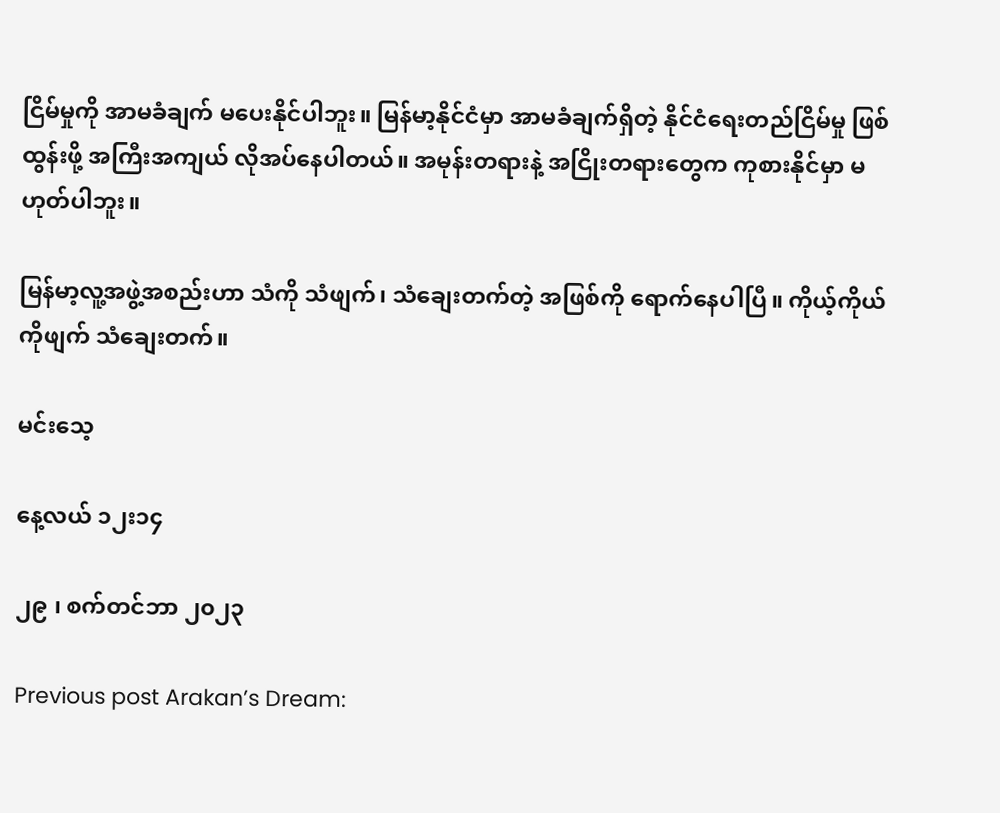ငြိမ်မှုကို အာမခံချက် မပေးနိုင်ပါဘူး။ မြန်မာ့နိုင်ငံမှာ အာမခံချက်ရှိတဲ့ နိုင်ငံရေးတည်ငြိမ်မှု ဖြစ်ထွန်းဖို့ အကြီးအကျယ် လိုအပ်နေပါတယ်။ အမုန်းတရားနဲ့ အငြိုးတရားတွေက ကုစားနိုင်မှာ မဟုတ်ပါဘူး။

မြန်မာ့လူ့အဖွဲ့အစည်းဟာ သံကို သံဖျက်၊ သံချေးတက်တဲ့ အဖြစ်ကို ရောက်နေပါပြီ။ ကိုယ့်ကိုယ်ကိုဖျက် သံချေးတက်။

မင်းသေ့

နေ့လယ် ၁၂း၁၄

၂၉ ၊ စက်တင်ဘာ ၂၀၂၃

Previous post Arakan’s Dream: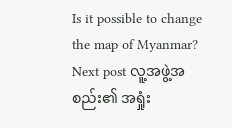Is it possible to change the map of Myanmar?
Next post လူ့အဖွဲ့အစည်း၏ အရှုံး